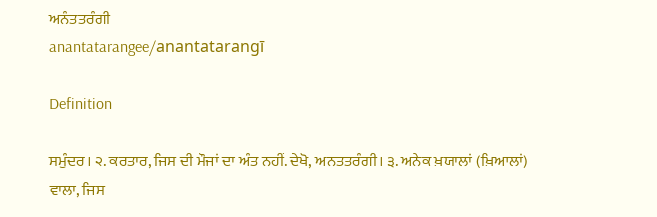ਅਨੰਤਤਰੰਗੀ
anantatarangee/anantatarangī

Definition

ਸਮੁੰਦਰ। ੨. ਕਰਤਾਰ, ਜਿਸ ਦੀ ਮੌਜਾਂ ਦਾ ਅੰਤ ਨਹੀਂ. ਦੇਖੋ, ਅਨਤਤਰੰਗੀ। ੩. ਅਨੇਕ ਖ਼ਯਾਲਾਂ (ਖ਼ਿਆਲਾਂ) ਵਾਲਾ, ਜਿਸ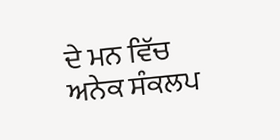ਦੇ ਮਨ ਵਿੱਚ ਅਨੇਕ ਸੰਕਲਪ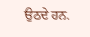ਉਠਦੇ ਹਨ.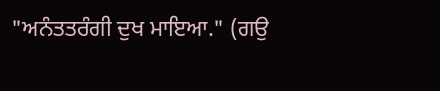"ਅਨੰਤਤਰੰਗੀ ਦੁਖ ਮਾਇਆ." (ਗਉ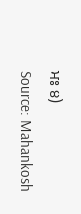ਮਃ ੪)
Source: Mahankosh